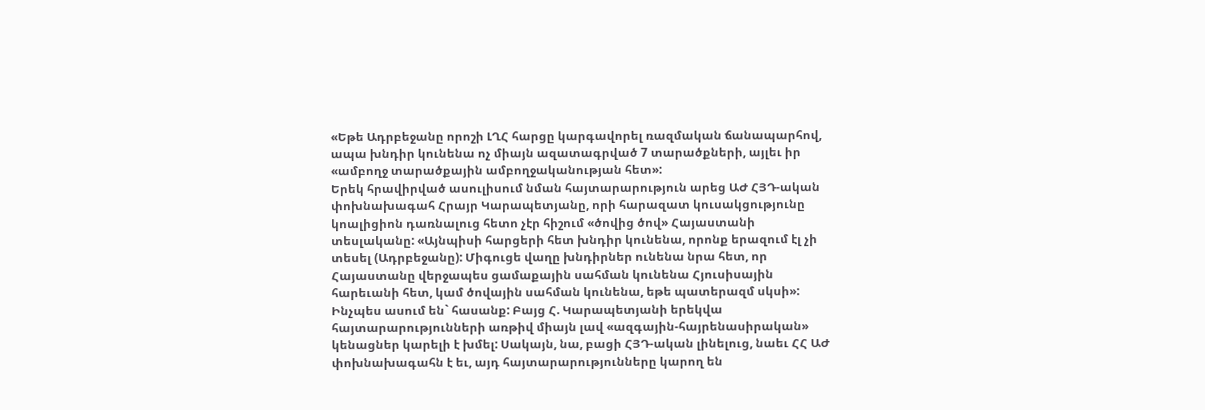«Եթե Ադրբեջանը որոշի ԼՂՀ հարցը կարգավորել ռազմական ճանապարհով, ապա խնդիր կունենա ոչ միայն ազատագրված 7 տարածքների, այլեւ իր «ամբողջ տարածքային ամբողջականության հետ»:
Երեկ հրավիրված ասուլիսում նման հայտարարություն արեց ԱԺ ՀՅԴ-ական փոխնախագահ Հրայր Կարապետյանը, որի հարազատ կուսակցությունը կոալիցիոն դառնալուց հետո չէր հիշում «ծովից ծով» Հայաստանի տեսլականը: «Այնպիսի հարցերի հետ խնդիր կունենա, որոնք երազում էլ չի տեսել (Ադրբեջանը): Միգուցե վաղը խնդիրներ ունենա նրա հետ, որ Հայաստանը վերջապես ցամաքային սահման կունենա Հյուսիսային հարեւանի հետ, կամ ծովային սահման կունենա, եթե պատերազմ սկսի»: Ինչպես ասում են` հասանք: Բայց Հ. Կարապետյանի երեկվա հայտարարությունների առթիվ միայն լավ «ազգային-հայրենասիրական» կենացներ կարելի է խմել: Սակայն, նա, բացի ՀՅԴ-ական լինելուց, նաեւ ՀՀ ԱԺ փոխնախագահն է եւ, այդ հայտարարությունները կարող են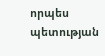որպես պետության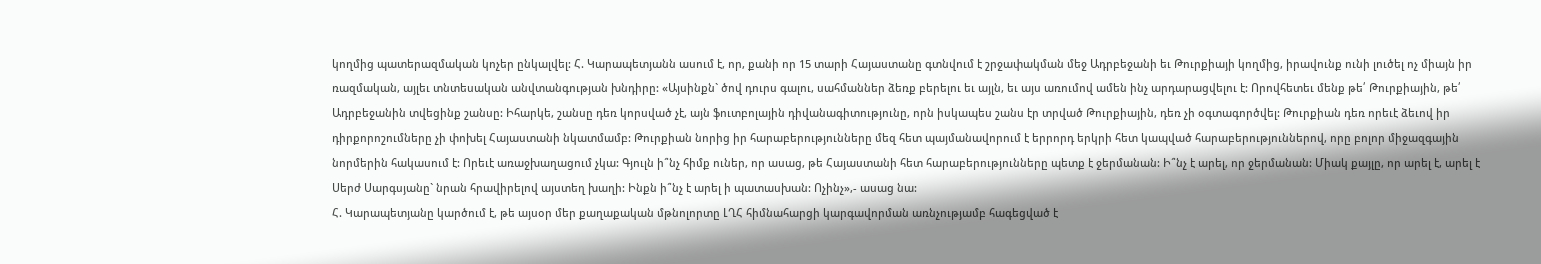կողմից պատերազմական կոչեր ընկալվել: Հ. Կարապետյանն ասում է, որ, քանի որ 15 տարի Հայաստանը գտնվում է շրջափակման մեջ Ադրբեջանի եւ Թուրքիայի կողմից, իրավունք ունի լուծել ոչ միայն իր ռազմական, այլեւ տնտեսական անվտանգության խնդիրը: «Այսինքն` ծով դուրս գալու, սահմաններ ձեռք բերելու եւ այլն, եւ այս առումով ամեն ինչ արդարացվելու է: Որովհետեւ մենք թե՛ Թուրքիային, թե՛ Ադրբեջանին տվեցինք շանսը: Իհարկե, շանսը դեռ կորսված չէ, այն ֆուտբոլային դիվանագիտությունը, որն իսկապես շանս էր տրված Թուրքիային, դեռ չի օգտագործվել: Թուրքիան դեռ որեւէ ձեւով իր դիրքորոշումները չի փոխել Հայաստանի նկատմամբ: Թուրքիան նորից իր հարաբերությունները մեզ հետ պայմանավորում է երրորդ երկրի հետ կապված հարաբերություններով, որը բոլոր միջազգային նորմերին հակասում է: Որեւէ առաջխաղացում չկա: Գյուլն ի՞նչ հիմք ուներ, որ ասաց, թե Հայաստանի հետ հարաբերությունները պետք է ջերմանան: Ի՞նչ է արել, որ ջերմանան: Միակ քայլը, որ արել է, արել է Սերժ Սարգսյանը` նրան հրավիրելով այստեղ խաղի: Ինքն ի՞նչ է արել ի պատասխան: Ոչինչ»,- ասաց նա:
Հ. Կարապետյանը կարծում է, թե այսօր մեր քաղաքական մթնոլորտը ԼՂՀ հիմնահարցի կարգավորման առնչությամբ հագեցված է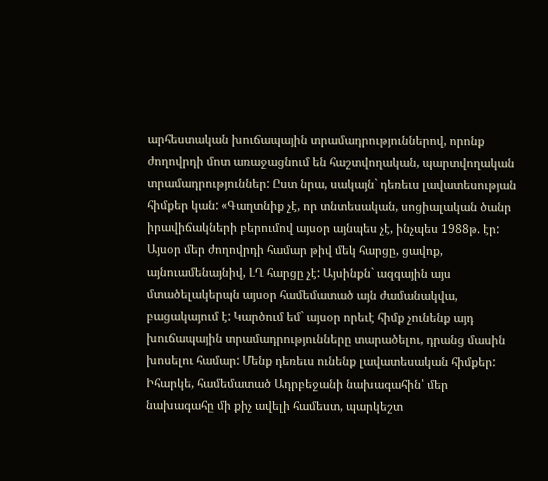արհեստական խուճապային տրամադրություններով, որոնք ժողովրդի մոտ առաջացնում են հաշտվողական, պարտվողական տրամադրություններ: Ըստ նրա, սակայն` դեռեւս լավատեսության հիմքեր կան: «Գաղտնիք չէ, որ տնտեսական, սոցիալական ծանր իրավիճակների բերումով այսօր այնպես չէ, ինչպես 1988թ. էր: Այսօր մեր ժողովրդի համար թիվ մեկ հարցը, ցավոք, այնուամենայնիվ, ԼՂ հարցը չէ: Այսինքն` ազգային այս մտածելակերպն այսօր համեմատած այն ժամանակվա, բացակայում է: Կարծում եմ` այսօր որեւէ հիմք չունենք այդ խուճապային տրամադրությունները տարածելու, դրանց մասին խոսելու համար: Մենք դեռեւս ունենք լավատեսական հիմքեր: Իհարկե, համեմատած Ադրբեջանի նախագահին՝ մեր նախագահը մի քիչ ավելի համեստ, պարկեշտ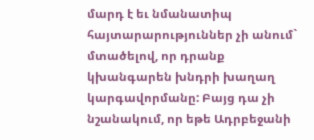մարդ է եւ նմանատիպ հայտարարություններ չի անում` մտածելով, որ դրանք կխանգարեն խնդրի խաղաղ կարգավորմանը: Բայց դա չի նշանակում, որ եթե Ադրբեջանի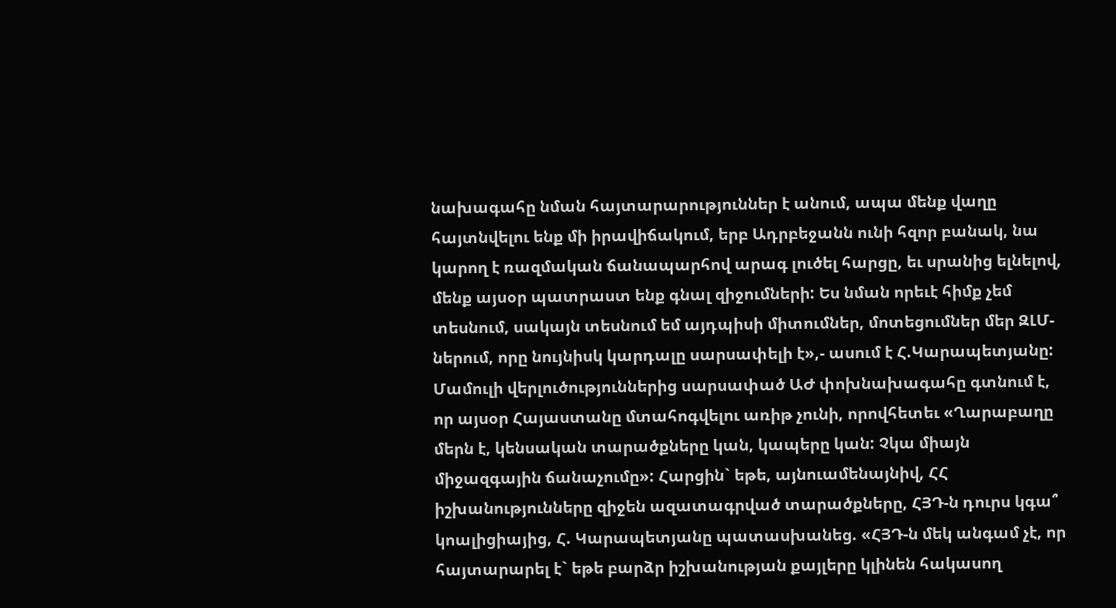նախագահը նման հայտարարություններ է անում, ապա մենք վաղը հայտնվելու ենք մի իրավիճակում, երբ Ադրբեջանն ունի հզոր բանակ, նա կարող է ռազմական ճանապարհով արագ լուծել հարցը, եւ սրանից ելնելով, մենք այսօր պատրաստ ենք գնալ զիջումների: Ես նման որեւէ հիմք չեմ տեսնում, սակայն տեսնում եմ այդպիսի միտումներ, մոտեցումներ մեր ԶԼՄ-ներում, որը նույնիսկ կարդալը սարսափելի է»,- ասում է Հ.Կարապետյանը: Մամուլի վերլուծություններից սարսափած ԱԺ փոխնախագահը գտնում է, որ այսօր Հայաստանը մտահոգվելու առիթ չունի, որովհետեւ «Ղարաբաղը մերն է, կենսական տարածքները կան, կապերը կան: Չկա միայն միջազգային ճանաչումը»: Հարցին` եթե, այնուամենայնիվ, ՀՀ իշխանությունները զիջեն ազատագրված տարածքները, ՀՅԴ-ն դուրս կգա՞ կոալիցիայից, Հ. Կարապետյանը պատասխանեց. «ՀՅԴ-ն մեկ անգամ չէ, որ հայտարարել է` եթե բարձր իշխանության քայլերը կլինեն հակասող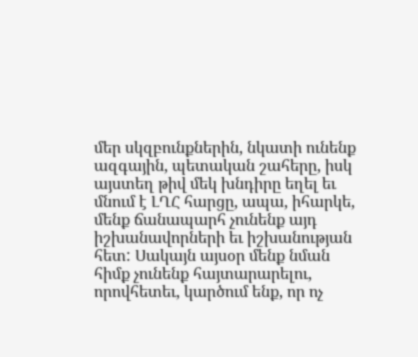մեր սկզբունքներին, նկատի ունենք ազգային, պետական շահերը, իսկ այստեղ թիվ մեկ խնդիրը եղել եւ մնում է ԼՂՀ հարցը, ապա, իհարկե, մենք ճանապարհ չունենք այդ իշխանավորների եւ իշխանության հետ: Սակայն այսօր մենք նման հիմք չունենք հայտարարելու, որովհետեւ, կարծում ենք, որ ոչ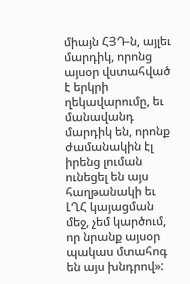միայն ՀՅԴ-ն, այլեւ մարդիկ, որոնց այսօր վստահված է երկրի ղեկավարումը, եւ մանավանդ մարդիկ են, որոնք ժամանակին էլ իրենց լուման ունեցել են այս հաղթանակի եւ ԼՂՀ կայացման մեջ, չեմ կարծում, որ նրանք այսօր պակաս մտահոգ են այս խնդրով»: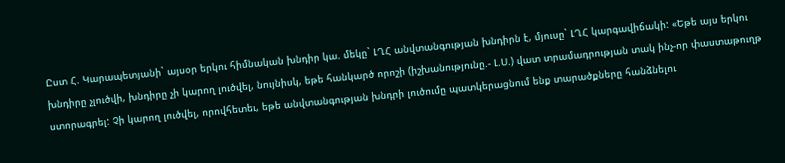Ըստ Հ. Կարապետյանի` այսօր երկու հիմնական խնդիր կա. մեկը` ԼՂՀ անվտանգության խնդիրն է, մյուսը` ԼՂՀ կարգավիճակի: «Եթե այս երկու խնդիրը չլուծվի, խնդիրը չի կարող լուծվել, նույնիսկ, եթե հանկարծ որոշի (իշխանությունը.- Լ.Ս.) վատ տրամադրության տակ ինչ-որ փաստաթուղթ ստորագրել: Չի կարող լուծվել, որովհետեւ, եթե անվտանգության խնդրի լուծումը պատկերացնում ենք տարածքները հանձնելու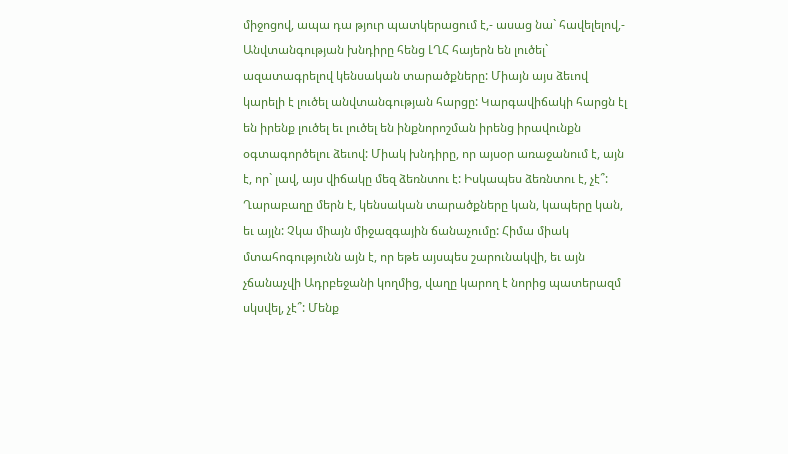միջոցով, ապա դա թյուր պատկերացում է,- ասաց նա` հավելելով,- Անվտանգության խնդիրը հենց ԼՂՀ հայերն են լուծել` ազատագրելով կենսական տարածքները: Միայն այս ձեւով կարելի է լուծել անվտանգության հարցը: Կարգավիճակի հարցն էլ են իրենք լուծել եւ լուծել են ինքնորոշման իրենց իրավունքն օգտագործելու ձեւով: Միակ խնդիրը, որ այսօր առաջանում է, այն է, որ` լավ, այս վիճակը մեզ ձեռնտու է: Իսկապես ձեռնտու է, չէ՞: Ղարաբաղը մերն է, կենսական տարածքները կան, կապերը կան, եւ այլն: Չկա միայն միջազգային ճանաչումը: Հիմա միակ մտահոգությունն այն է, որ եթե այսպես շարունակվի, եւ այն չճանաչվի Ադրբեջանի կողմից, վաղը կարող է նորից պատերազմ սկսվել, չէ՞: Մենք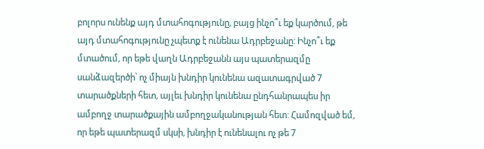բոլորս ունենք այդ մտահոգությունը, բայց ինչո՞ւ եք կարծում, թե այդ մտահոգությունը չպետք է ունենա Ադրբեջանը: Ինչո՞ւ եք մտածում, որ եթե վաղն Ադրբեջանն այս պատերազմը սանձազերծի՝ ոչ միայն խնդիր կունենա ազատագրված 7 տարածքների հետ, այլեւ խնդիր կունենա ընդհանրապես իր ամբողջ տարածքային ամբողջականության հետ: Համոզված եմ, որ եթե պատերազմ սկսի, խնդիր է ունենալու ոչ թե 7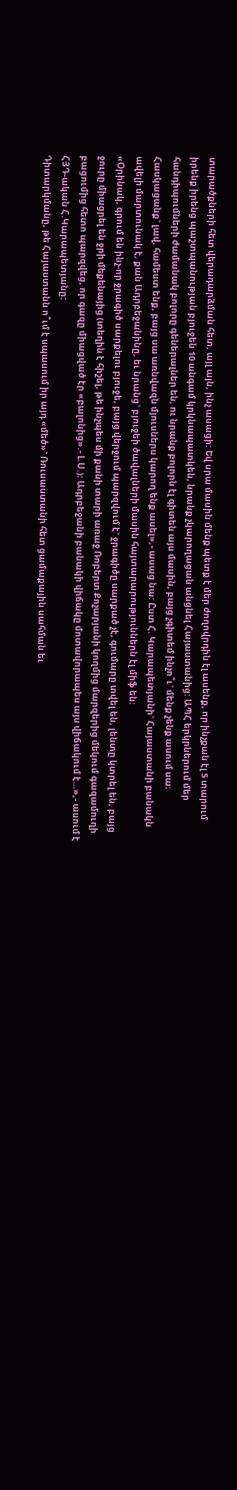տարածքների հետ վերադարձման հետ, այլ այն, ինչ ասացի: Եվ սրա մասին մենք պետք է մեր ժողովրդին էլ ասենք, որ ինչքան էլ 5 տարում իրենք իրենց պաշտպանության բյուջեն 10 անգամ կրկնապատկեն, նրանք չկարողացան անցնել Հայաստանից: ԱՊՀ երկրներում մեր հանդիպումների ժամանակ բոլորը գեներալներ են, ու նրանք բոլորն էլ գիտեն այս մասին, բայց չգիտեմ ինչո՞ւ` մենք չենք ասում սա։ Հասկացանք` լավ, համեստ ենք, բայց սա առնվազն մյուսներս կարող ենք ասել»,- ասաց նա: Ըստ Հ. Կարապետյանի` Հայաստանի բանակն ավելի մարտունակ է, քան Ադրբեջանինը, եւ նրանց` բյուջեի ծավալների մասին հայտարարություններն էլ միֆ են:
«Օրինակ, գրում են ինչ-որ ջրագիծ սարքելու բյուջե, բայց վերջում պարզվում է` ջրագիծը սարքած չէ, գումարը տվել են, լենտը կտրել են, բայց ջուրը միացրել են ջրի մեքենայից (տեղին է հիշել, թե ինչպես մի քանի տարի առաջ Ռոբերտ Քոչարյանի կողմից մարզերից մեկում գազամուղի բացումից հետո պարզվեց, որ գազը միացված էր «բալոնից».- Լ.Ս.): Ադրբեջանի բանակի վիճակը մոտավորապես այս վիճակում է…»,- ասում է ՀՅԴ-ական Հ.Կարապետյանը:
Դիտարկմանը, թե Հայաստանն ո՞ւմ է սպասում իր այդ «մեծ»` Ռուսաստանի հետ ցամաքային սահման եւ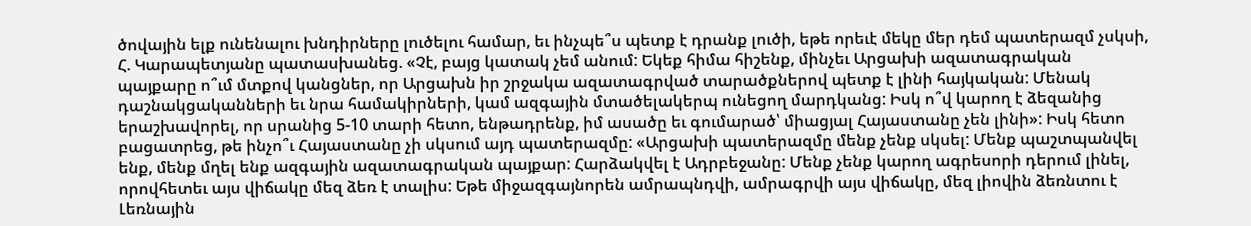ծովային ելք ունենալու խնդիրները լուծելու համար, եւ ինչպե՞ս պետք է դրանք լուծի, եթե որեւէ մեկը մեր դեմ պատերազմ չսկսի, Հ. Կարապետյանը պատասխանեց. «Չէ, բայց կատակ չեմ անում: Եկեք հիմա հիշենք, մինչեւ Արցախի ազատագրական պայքարը ո՞ւմ մտքով կանցներ, որ Արցախն իր շրջակա ազատագրված տարածքներով պետք է լինի հայկական: Մենակ դաշնակցականների եւ նրա համակիրների, կամ ազգային մտածելակերպ ունեցող մարդկանց: Իսկ ո՞վ կարող է ձեզանից երաշխավորել, որ սրանից 5-10 տարի հետո, ենթադրենք, իմ ասածը եւ գումարած՝ միացյալ Հայաստանը չեն լինի»: Իսկ հետո բացատրեց, թե ինչո՞ւ Հայաստանը չի սկսում այդ պատերազմը: «Արցախի պատերազմը մենք չենք սկսել: Մենք պաշտպանվել ենք, մենք մղել ենք ազգային ազատագրական պայքար: Հարձակվել է Ադրբեջանը: Մենք չենք կարող ագրեսորի դերում լինել, որովհետեւ այս վիճակը մեզ ձեռ է տալիս: Եթե միջազգայնորեն ամրապնդվի, ամրագրվի այս վիճակը, մեզ լիովին ձեռնտու է Լեռնային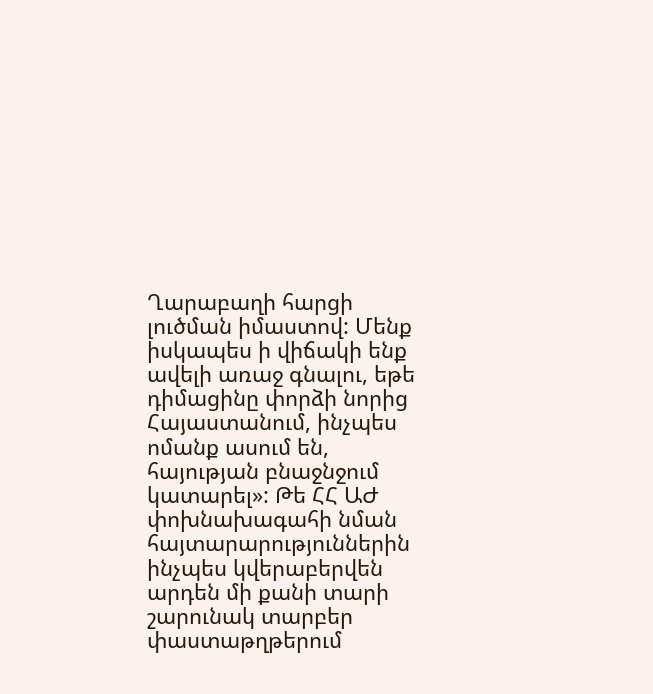Ղարաբաղի հարցի լուծման իմաստով: Մենք իսկապես ի վիճակի ենք ավելի առաջ գնալու, եթե դիմացինը փորձի նորից Հայաստանում, ինչպես ոմանք ասում են, հայության բնաջնջում կատարել»: Թե ՀՀ ԱԺ փոխնախագահի նման հայտարարություններին ինչպես կվերաբերվեն արդեն մի քանի տարի շարունակ տարբեր փաստաթղթերում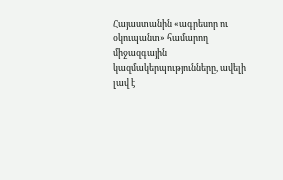Հայաստանին «ագրեսոր ու օկուպանտ» համարող միջազգային կազմակերպությունները, ավելի լավ է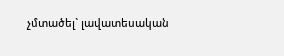չմտածել` լավատեսական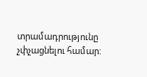տրամադրությունը չփչացնելու համար: